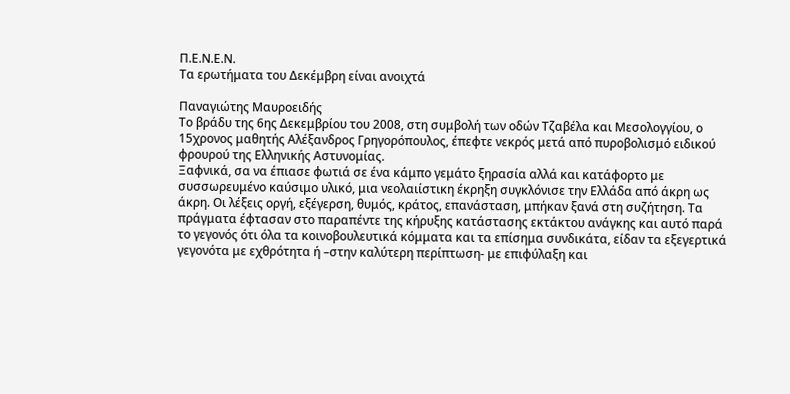Π.Ε.Ν.Ε.Ν.
Τα ερωτήματα του Δεκέμβρη είναι ανοιχτά

Παναγιώτης Μαυροειδής
Το βράδυ της 6ης Δεκεμβρίου του 2008, στη συμβολή των οδών Τζαβέλα και Μεσολογγίου, ο 15χρονος μαθητής Αλέξανδρος Γρηγορόπουλος, έπεφτε νεκρός μετά από πυροβολισμό ειδικού φρουρού της Ελληνικής Αστυνομίας.
Ξαφνικά, σα να έπιασε φωτιά σε ένα κάμπο γεμάτο ξηρασία αλλά και κατάφορτο με συσσωρευμένο καύσιμο υλικό, μια νεολαιίστικη έκρηξη συγκλόνισε την Ελλάδα από άκρη ως άκρη. Οι λέξεις οργή, εξέγερση, θυμός, κράτος, επανάσταση, μπήκαν ξανά στη συζήτηση. Τα πράγματα έφτασαν στο παραπέντε της κήρυξης κατάστασης εκτάκτου ανάγκης και αυτό παρά το γεγονός ότι όλα τα κοινοβουλευτικά κόμματα και τα επίσημα συνδικάτα, είδαν τα εξεγερτικά γεγονότα με εχθρότητα ή –στην καλύτερη περίπτωση- με επιφύλαξη και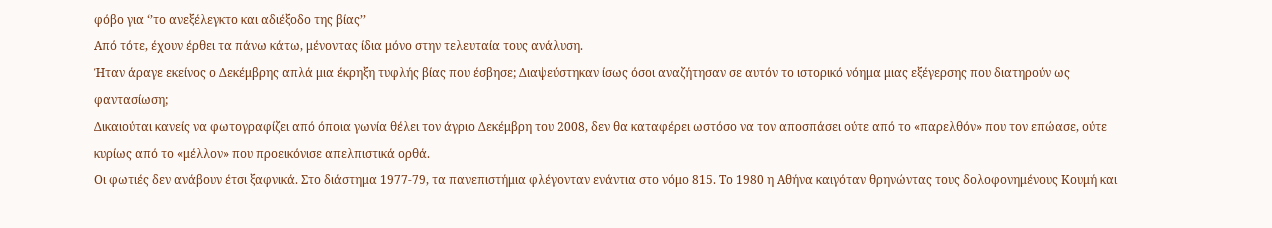φόβο για ‘’το ανεξέλεγκτο και αδιέξοδο της βίας’’
Από τότε, έχουν έρθει τα πάνω κάτω, μένοντας ίδια μόνο στην τελευταία τους ανάλυση.
Ήταν άραγε εκείνος ο Δεκέμβρης απλά μια έκρηξη τυφλής βίας που έσβησε; Διαψεύστηκαν ίσως όσοι αναζήτησαν σε αυτόν το ιστορικό νόημα μιας εξέγερσης που διατηρούν ως φαντασίωση;
Δικαιούται κανείς να φωτογραφίζει από όποια γωνία θέλει τον άγριο Δεκέμβρη του 2008, δεν θα καταφέρει ωστόσο να τον αποσπάσει ούτε από το «παρελθόν» που τον επώασε, ούτε κυρίως από το «μέλλον» που προεικόνισε απελπιστικά ορθά.
Οι φωτιές δεν ανάβουν έτσι ξαφνικά. Στο διάστημα 1977-79, τα πανεπιστήμια φλέγονταν ενάντια στο νόμο 815. Το 1980 η Αθήνα καιγόταν θρηνώντας τους δολοφονημένους Κουμή και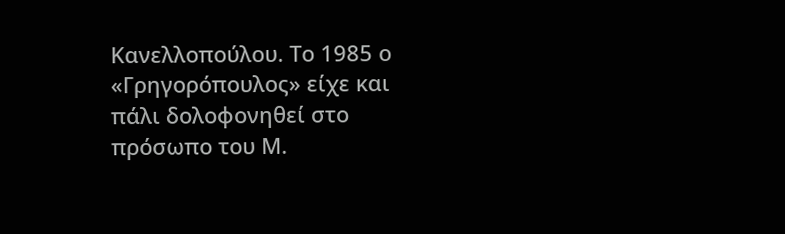Κανελλοπούλου. Το 1985 ο «Γρηγορόπουλος» είχε και πάλι δολοφονηθεί στο πρόσωπο του Μ.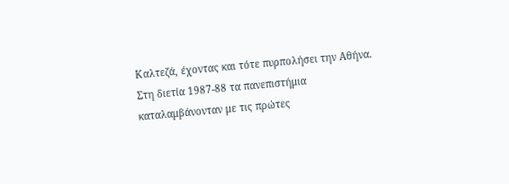Καλτεζά, έχοντας και τότε πυρπολήσει την Αθήνα. Στη διετία 1987-88 τα πανεπιστήμια καταλαμβάνονταν με τις πρώτες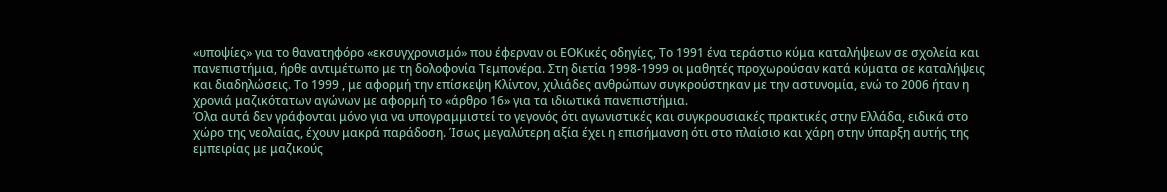«υποψίες» για το θανατηφόρο «εκσυγχρονισμό» που έφερναν οι ΕΟΚικές οδηγίες, Το 1991 ένα τεράστιο κύμα καταλήψεων σε σχολεία και πανεπιστήμια, ήρθε αντιμέτωπο με τη δολοφονία Τεμπονέρα. Στη διετία 1998-1999 οι μαθητές προχωρούσαν κατά κύματα σε καταλήψεις και διαδηλώσεις. Το 1999 , με αφορμή την επίσκεψη Κλίντον, χιλιάδες ανθρώπων συγκρούστηκαν με την αστυνομία, ενώ το 2006 ήταν η χρονιά μαζικότατων αγώνων με αφορμή το «άρθρο 16» για τα ιδιωτικά πανεπιστήμια.
Όλα αυτά δεν γράφονται μόνο για να υπογραμμιστεί το γεγονός ότι αγωνιστικές και συγκρουσιακές πρακτικές στην Ελλάδα, ειδικά στο χώρο της νεολαίας, έχουν μακρά παράδοση. Ίσως μεγαλύτερη αξία έχει η επισήμανση ότι στο πλαίσιο και χάρη στην ύπαρξη αυτής της εμπειρίας με μαζικούς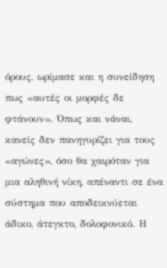όρους, ωρίμασε και η συνείδηση πως «αυτές οι μορφές δε φτάνουν». Όπως και νάναι, κανείς δεν πανηγυρίζει για τους «αγώνες», όσο θα χαιρόταν για μια αληθινή νίκη, απέναντι σε ένα σύστημα που αποδεικνύεται άδικο, άτεγκτο, δολοφονικό. Η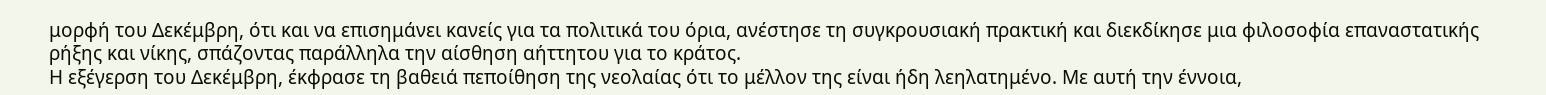μορφή του Δεκέμβρη, ότι και να επισημάνει κανείς για τα πολιτικά του όρια, ανέστησε τη συγκρουσιακή πρακτική και διεκδίκησε μια φιλοσοφία επαναστατικής ρήξης και νίκης, σπάζοντας παράλληλα την αίσθηση αήττητου για το κράτος.
Η εξέγερση του Δεκέμβρη, έκφρασε τη βαθειά πεποίθηση της νεολαίας ότι το μέλλον της είναι ήδη λεηλατημένο. Με αυτή την έννοια,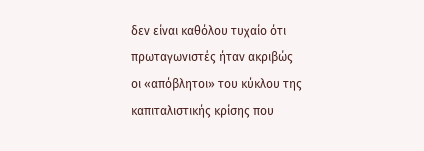δεν είναι καθόλου τυχαίο ότι πρωταγωνιστές ήταν ακριβώς οι «απόβλητοι» του κύκλου της καπιταλιστικής κρίσης που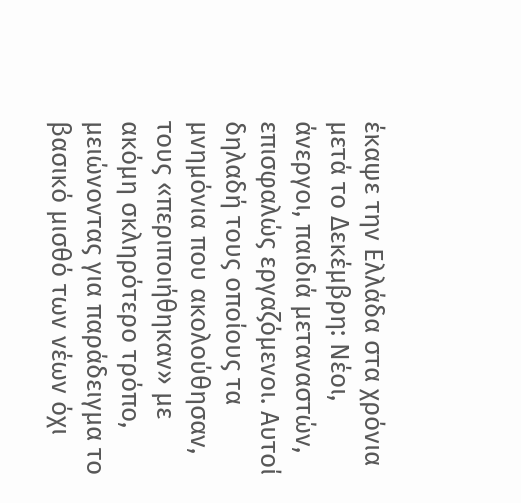έκαψε την Ελλάδα στα χρόνια μετά το Δεκέμβρη: Νέοι, άνεργοι, παιδιά μεταναστών, επισφαλώς εργαζόμενοι. Αυτοί δηλαδή τους οποίους τα μνημόνια που ακολούθησαν, τους «περιποιήθηκαν» με ακόμη σκληρότερο τρόπο, μειώνοντας για παράδειγμα το βασικό μισθό των νέων όχι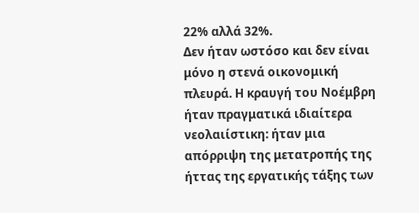22% αλλά 32%.
Δεν ήταν ωστόσο και δεν είναι μόνο η στενά οικονομική πλευρά. Η κραυγή του Νοέμβρη ήταν πραγματικά ιδιαίτερα νεολαιίστικη: ήταν μια απόρριψη της μετατροπής της ήττας της εργατικής τάξης των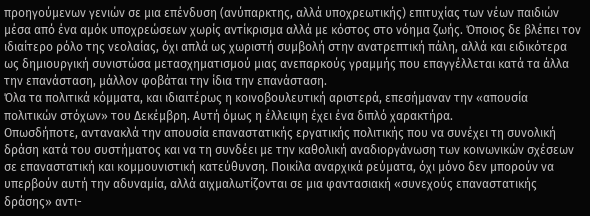προηγούμενων γενιών σε μια επένδυση (ανύπαρκτης, αλλά υποχρεωτικής) επιτυχίας των νέων παιδιών μέσα από ένα αμόκ υποχρεώσεων χωρίς αντίκρισμα αλλά με κόστος στο νόημα ζωής. Όποιος δε βλέπει τον ιδιαίτερο ρόλο της νεολαίας, όχι απλά ως χωριστή συμβολή στην ανατρεπτική πάλη, αλλά και ειδικότερα ως δημιουργική συνιστώσα μετασχηματισμού μιας ανεπαρκούς γραμμής που επαγγέλλεται κατά τα άλλα την επανάσταση, μάλλον φοβάται την ίδια την επανάσταση.
Όλα τα πολιτικά κόμματα, και ιδιαιτέρως η κοινοβουλευτική αριστερά, επεσήμαναν την «απουσία πολιτικών στόχων» του Δεκέμβρη. Αυτή όμως η έλλειψη έχει ένα διπλό χαρακτήρα.
Οπωσδήποτε, αντανακλά την απουσία επαναστατικής εργατικής πολιτικής που να συνέχει τη συνολική δράση κατά του συστήματος και να τη συνδέει με την καθολική αναδιοργάνωση των κοινωνικών σχέσεων σε επαναστατική και κομμουνιστική κατεύθυνση. Ποικίλα αναρχικά ρεύματα, όχι μόνο δεν μπορούν να υπερβούν αυτή την αδυναμία, αλλά αιχμαλωτίζονται σε μια φαντασιακή «συνεχούς επαναστατικής δράσης» αντι-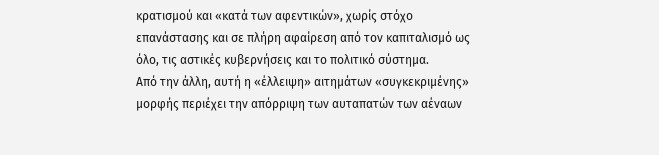κρατισμού και «κατά των αφεντικών», χωρίς στόχο επανάστασης και σε πλήρη αφαίρεση από τον καπιταλισμό ως όλο, τις αστικές κυβερνήσεις και το πολιτικό σύστημα.
Από την άλλη, αυτή η «έλλειψη» αιτημάτων «συγκεκριμένης» μορφής περιέχει την απόρριψη των αυταπατών των αέναων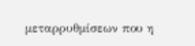μεταρρυθμίσεων που η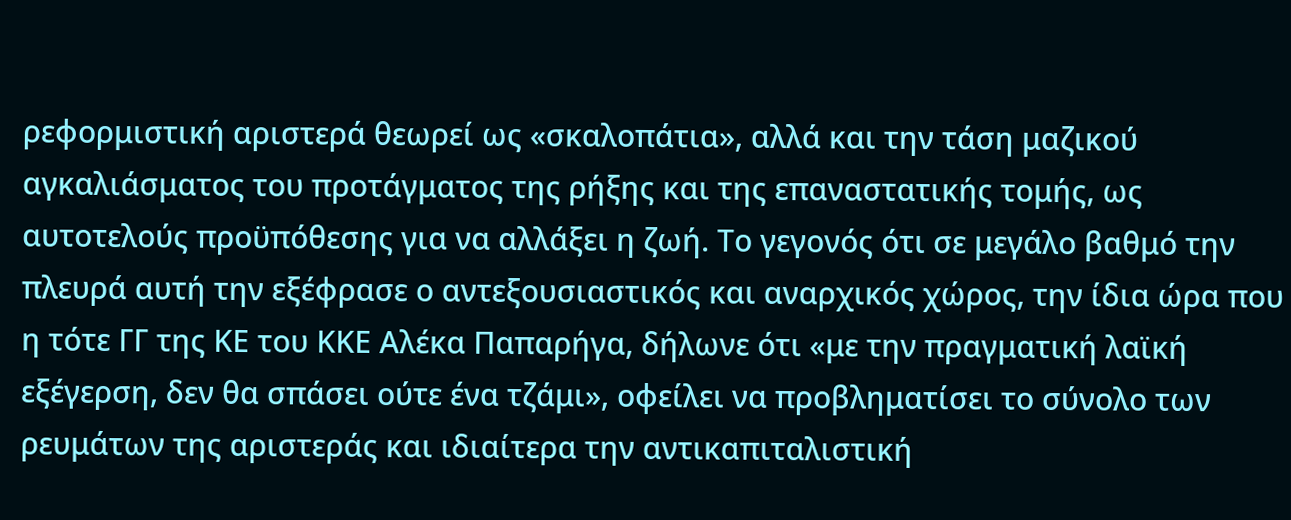ρεφορμιστική αριστερά θεωρεί ως «σκαλοπάτια», αλλά και την τάση μαζικού αγκαλιάσματος του προτάγματος της ρήξης και της επαναστατικής τομής, ως αυτοτελούς προϋπόθεσης για να αλλάξει η ζωή. Το γεγονός ότι σε μεγάλο βαθμό την πλευρά αυτή την εξέφρασε ο αντεξουσιαστικός και αναρχικός χώρος, την ίδια ώρα που η τότε ΓΓ της ΚΕ του ΚΚΕ Αλέκα Παπαρήγα, δήλωνε ότι «με την πραγματική λαϊκή εξέγερση, δεν θα σπάσει ούτε ένα τζάμι», οφείλει να προβληματίσει το σύνολο των ρευμάτων της αριστεράς και ιδιαίτερα την αντικαπιταλιστική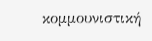κομμουνιστική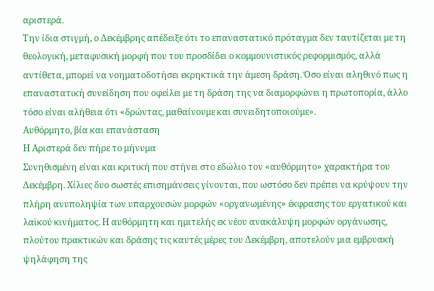αριστερά.
Την ίδια στιγμή, ο Δεκέμβρης απέδειξε ότι το επαναστατικό πρόταγμα δεν ταυτίζεται με τη θεολογική, μεταφυσική μορφή που του προσδίδει ο κομμουνιστικός ρεφορμισμός, αλλά αντίθετα, μπορεί να νοηματοδοτήσει εκρηκτικά την άμεση δράση. Όσο είναι αληθινό πως η επαναστατική συνείδηση που οφείλει με τη δράση της να διαμορφώνει η πρωτοπορία, άλλο τόσο είναι αλήθεια ότι «δρώντας, μαθαίνουμε και συνειδητοποιούμε».
Αυθόρμητο, βία και επανάσταση
Η Αριστερά δεν πήρε το μήνυμα
Συνηθισμένη είναι και κριτική που στήνει στο εδώλιο τον «αυθόρμητο» χαρακτήρα του Δεκέμβρη. Χίλιες δυο σωστές επισημάνσεις γίνονται, που ωστόσο δεν πρέπει να κρύψουν την πλήρη ανυποληψία των υπαρχουσών μορφών «οργανωμένης» έκφρασης του εργατικού και λαϊκού κινήματος. Η αυθόρμητη και ημιτελής εκ νέου ανακάλυψη μορφών οργάνωσης, πλούτου πρακτικών και δράσης τις καυτές μέρες του Δεκέμβρη, αποτελούν μια εμβρυακή ψηλάφηση της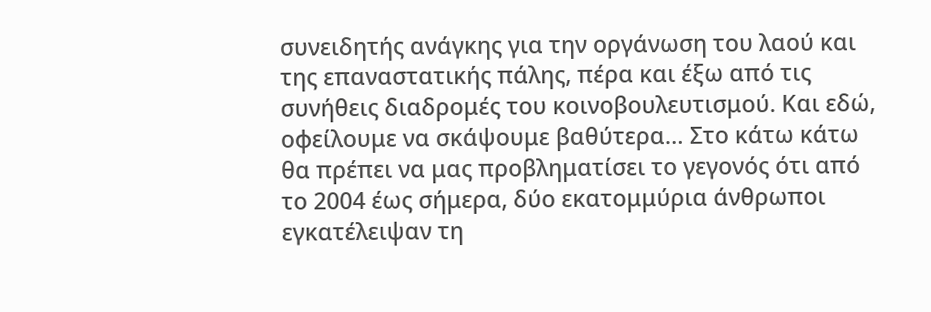συνειδητής ανάγκης για την οργάνωση του λαού και της επαναστατικής πάλης, πέρα και έξω από τις συνήθεις διαδρομές του κοινοβουλευτισμού. Και εδώ, οφείλουμε να σκάψουμε βαθύτερα… Στο κάτω κάτω θα πρέπει να μας προβληματίσει το γεγονός ότι από το 2004 έως σήμερα, δύο εκατομμύρια άνθρωποι εγκατέλειψαν τη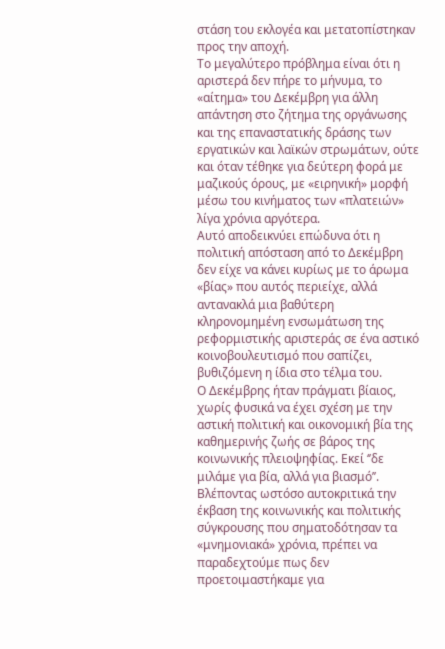στάση του εκλογέα και μετατοπίστηκαν προς την αποχή.
Το μεγαλύτερο πρόβλημα είναι ότι η αριστερά δεν πήρε το μήνυμα, το «αίτημα» του Δεκέμβρη για άλλη απάντηση στο ζήτημα της οργάνωσης και της επαναστατικής δράσης των εργατικών και λαϊκών στρωμάτων, ούτε και όταν τέθηκε για δεύτερη φορά με μαζικούς όρους, με «ειρηνική» μορφή μέσω του κινήματος των «πλατειών» λίγα χρόνια αργότερα.
Αυτό αποδεικνύει επώδυνα ότι η πολιτική απόσταση από το Δεκέμβρη δεν είχε να κάνει κυρίως με το άρωμα «βίας» που αυτός περιείχε, αλλά αντανακλά μια βαθύτερη κληρονομημένη ενσωμάτωση της ρεφορμιστικής αριστεράς σε ένα αστικό κοινοβουλευτισμό που σαπίζει, βυθιζόμενη η ίδια στο τέλμα του.
Ο Δεκέμβρης ήταν πράγματι βίαιος, χωρίς φυσικά να έχει σχέση με την αστική πολιτική και οικονομική βία της καθημερινής ζωής σε βάρος της κοινωνικής πλειοψηφίας. Εκεί ‘’δε μιλάμε για βία, αλλά για βιασμό’’.
Βλέποντας ωστόσο αυτοκριτικά την έκβαση της κοινωνικής και πολιτικής σύγκρουσης που σηματοδότησαν τα «μνημονιακά» χρόνια, πρέπει να παραδεχτούμε πως δεν προετοιμαστήκαμε για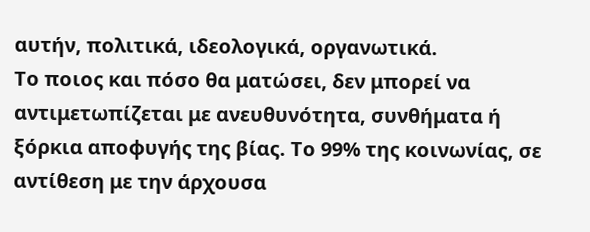αυτήν, πολιτικά, ιδεολογικά, οργανωτικά.
Το ποιος και πόσο θα ματώσει, δεν μπορεί να αντιμετωπίζεται με ανευθυνότητα, συνθήματα ή ξόρκια αποφυγής της βίας. Το 99% της κοινωνίας, σε αντίθεση με την άρχουσα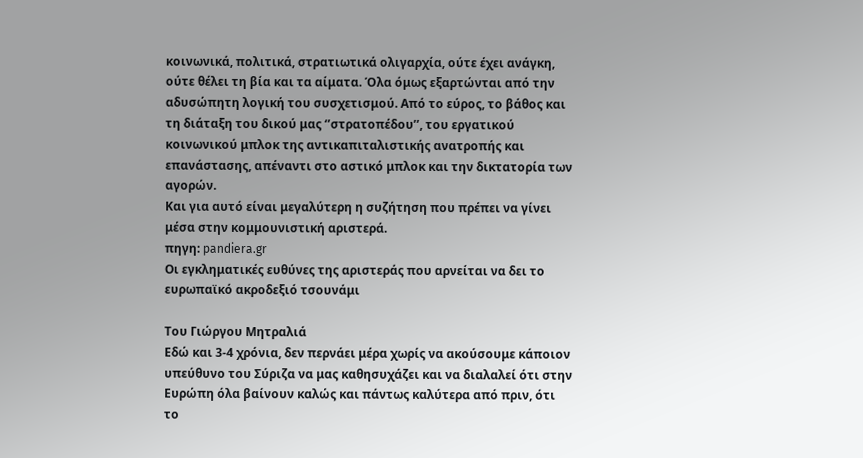κοινωνικά, πολιτικά, στρατιωτικά ολιγαρχία, ούτε έχει ανάγκη, ούτε θέλει τη βία και τα αίματα. Όλα όμως εξαρτώνται από την αδυσώπητη λογική του συσχετισμού. Από το εύρος, το βάθος και τη διάταξη του δικού μας ‘’στρατοπέδου’’, του εργατικού κοινωνικού μπλοκ της αντικαπιταλιστικής ανατροπής και επανάστασης, απέναντι στο αστικό μπλοκ και την δικτατορία των αγορών.
Και για αυτό είναι μεγαλύτερη η συζήτηση που πρέπει να γίνει μέσα στην κομμουνιστική αριστερά.
πηγη: pandiera.gr
Οι εγκληματικές ευθύνες της αριστεράς που αρνείται να δει το ευρωπαϊκό ακροδεξιό τσουνάμι

Του Γιώργου Μητραλιά
Εδώ και 3-4 χρόνια, δεν περνάει μέρα χωρίς να ακούσουμε κάποιον υπεύθυνο του Σύριζα να μας καθησυχάζει και να διαλαλεί ότι στην Ευρώπη όλα βαίνουν καλώς και πάντως καλύτερα από πριν, ότι το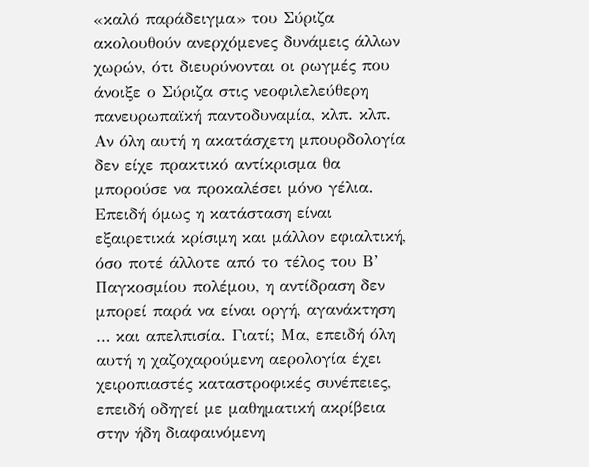«καλό παράδειγμα» του Σύριζα ακολουθούν ανερχόμενες δυνάμεις άλλων χωρών, ότι διευρύνονται οι ρωγμές που άνοιξε ο Σύριζα στις νεοφιλελεύθερη πανευρωπαϊκή παντοδυναμία, κλπ. κλπ. Αν όλη αυτή η ακατάσχετη μπουρδολογία δεν είχε πρακτικό αντίκρισμα θα μπορούσε να προκαλέσει μόνο γέλια. Επειδή όμως η κατάσταση είναι εξαιρετικά κρίσιμη και μάλλον εφιαλτική, όσο ποτέ άλλοτε από το τέλος του Β’ Παγκοσμίου πολέμου, η αντίδραση δεν μπορεί παρά να είναι οργή, αγανάκτηση … και απελπισία. Γιατί; Μα, επειδή όλη αυτή η χαζοχαρούμενη αερολογία έχει χειροπιαστές καταστροφικές συνέπειες, επειδή οδηγεί με μαθηματική ακρίβεια στην ήδη διαφαινόμενη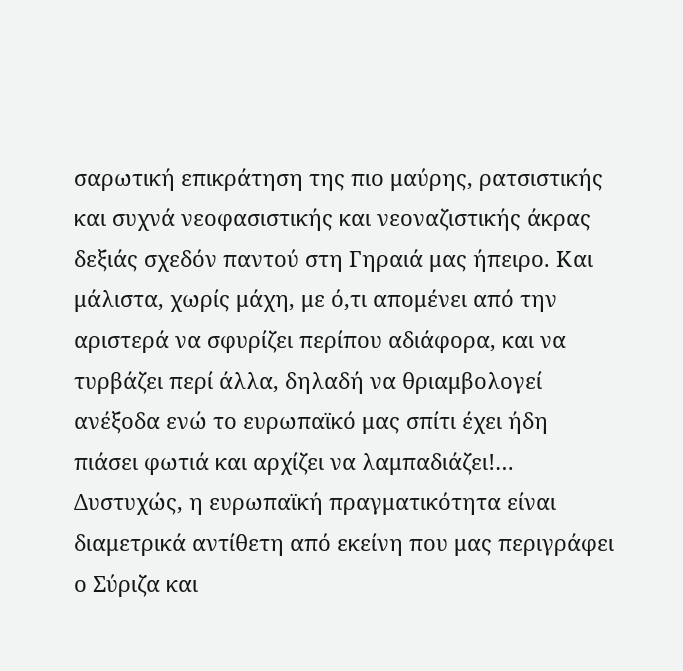σαρωτική επικράτηση της πιο μαύρης, ρατσιστικής και συχνά νεοφασιστικής και νεοναζιστικής άκρας δεξιάς σχεδόν παντού στη Γηραιά μας ήπειρο. Και μάλιστα, χωρίς μάχη, με ό,τι απομένει από την αριστερά να σφυρίζει περίπου αδιάφορα, και να τυρβάζει περί άλλα, δηλαδή να θριαμβολογεί ανέξοδα ενώ το ευρωπαϊκό μας σπίτι έχει ήδη πιάσει φωτιά και αρχίζει να λαμπαδιάζει!…
Δυστυχώς, η ευρωπαϊκή πραγματικότητα είναι διαμετρικά αντίθετη από εκείνη που μας περιγράφει ο Σύριζα και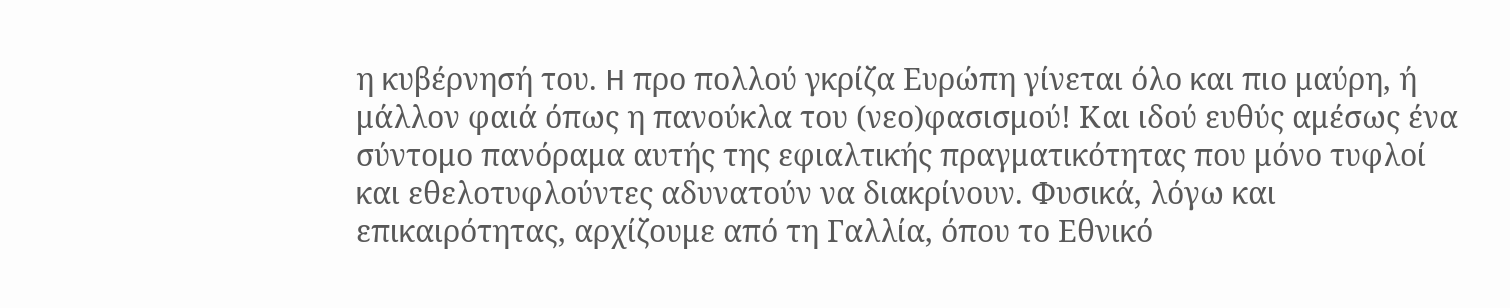η κυβέρνησή του. H προ πολλού γκρίζα Ευρώπη γίνεται όλο και πιο μαύρη, ή μάλλον φαιά όπως η πανούκλα του (νεο)φασισμού! Και ιδού ευθύς αμέσως ένα σύντομο πανόραμα αυτής της εφιαλτικής πραγματικότητας που μόνο τυφλοί και εθελοτυφλούντες αδυνατούν να διακρίνουν. Φυσικά, λόγω και επικαιρότητας, αρχίζουμε από τη Γαλλία, όπου το Εθνικό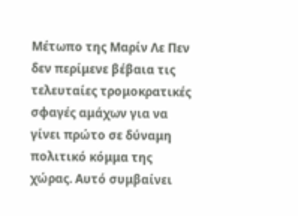Μέτωπο της Μαρίν Λε Πεν δεν περίμενε βέβαια τις τελευταίες τρομοκρατικές σφαγές αμάχων για να γίνει πρώτο σε δύναμη πολιτικό κόμμα της χώρας. Αυτό συμβαίνει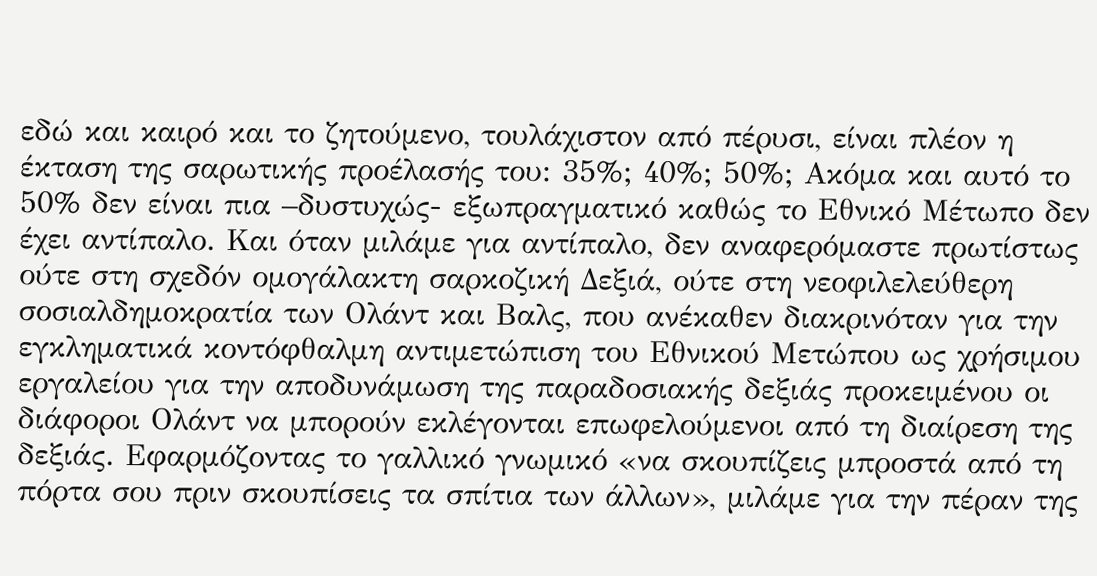εδώ και καιρό και το ζητούμενο, τουλάχιστον από πέρυσι, είναι πλέον η έκταση της σαρωτικής προέλασής του: 35%; 40%; 50%; Ακόμα και αυτό το 50% δεν είναι πια –δυστυχώς- εξωπραγματικό καθώς το Εθνικό Μέτωπο δεν έχει αντίπαλο. Και όταν μιλάμε για αντίπαλο, δεν αναφερόμαστε πρωτίστως ούτε στη σχεδόν ομογάλακτη σαρκοζική Δεξιά, ούτε στη νεοφιλελεύθερη σοσιαλδημοκρατία των Ολάντ και Βαλς, που ανέκαθεν διακρινόταν για την εγκληματικά κοντόφθαλμη αντιμετώπιση του Εθνικού Μετώπου ως χρήσιμου εργαλείου για την αποδυνάμωση της παραδοσιακής δεξιάς προκειμένου οι διάφοροι Ολάντ να μπορούν εκλέγονται επωφελούμενοι από τη διαίρεση της δεξιάς. Εφαρμόζοντας το γαλλικό γνωμικό «να σκουπίζεις μπροστά από τη πόρτα σου πριν σκουπίσεις τα σπίτια των άλλων», μιλάμε για την πέραν της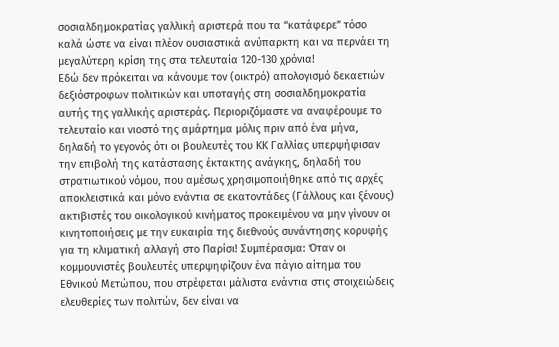σοσιαλδημοκρατίας γαλλική αριστερά που τα “κατάφερε” τόσο καλά ώστε να είναι πλέον ουσιαστικά ανύπαρκτη και να περνάει τη μεγαλύτερη κρίση της στα τελευταία 120-130 χρόνια!
Εδώ δεν πρόκειται να κάνουμε τον (οικτρό) απολογισμό δεκαετιών δεξιόστροφων πολιτικών και υποταγής στη σοσιαλδημοκρατία αυτής της γαλλικής αριστεράς. Περιοριζόμαστε να αναφέρουμε το τελευταίο και νιοστό της αμάρτημα μόλις πριν από ένα μήνα, δηλαδή το γεγονός ότι οι βουλευτές του ΚΚ Γαλλίας υπερψήφισαν την επιβολή της κατάστασης έκτακτης ανάγκης, δηλαδή του στρατιωτικού νόμου, που αμέσως χρησιμοποιήθηκε από τις αρχές αποκλειστικά και μόνο ενάντια σε εκατοντάδες (Γάλλους και ξένους) ακτιβιστές του οικολογικού κινήματος προκειμένου να μην γίνουν οι κινητοποιήσεις με την ευκαιρία της διεθνούς συνάντησης κορυφής για τη κλιματική αλλαγή στο Παρίσι! Συμπέρασμα: Όταν οι κομμουνιστές βουλευτές υπερψηφίζουν ένα πάγιο αίτημα του Εθνικού Μετώπου, που στρέφεται μάλιστα ενάντια στις στοιχειώδεις ελευθερίες των πολιτών, δεν είναι να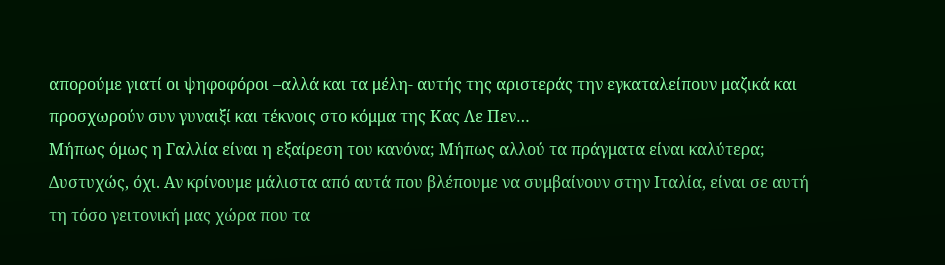απορούμε γιατί οι ψηφοφόροι –αλλά και τα μέλη- αυτής της αριστεράς την εγκαταλείπουν μαζικά και προσχωρούν συν γυναιξί και τέκνοις στο κόμμα της Κας Λε Πεν…
Μήπως όμως η Γαλλία είναι η εξαίρεση του κανόνα; Μήπως αλλού τα πράγματα είναι καλύτερα; Δυστυχώς, όχι. Αν κρίνουμε μάλιστα από αυτά που βλέπουμε να συμβαίνουν στην Ιταλία, είναι σε αυτή τη τόσο γειτονική μας χώρα που τα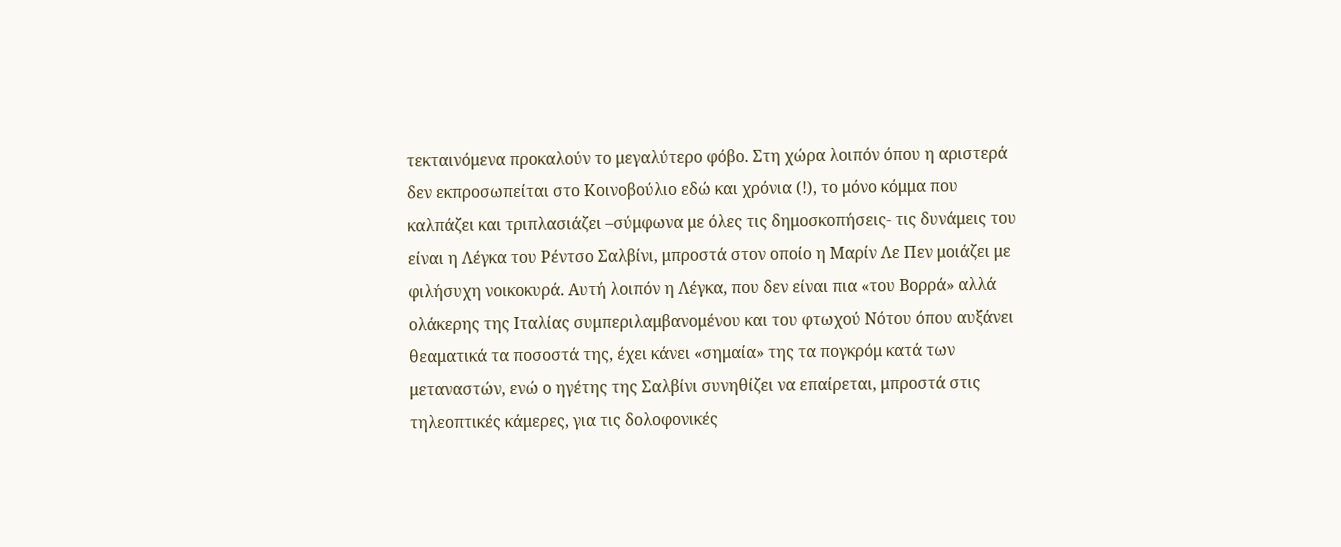τεκταινόμενα προκαλούν το μεγαλύτερο φόβο. Στη χώρα λοιπόν όπου η αριστερά δεν εκπροσωπείται στο Κοινοβούλιο εδώ και χρόνια (!), το μόνο κόμμα που καλπάζει και τριπλασιάζει –σύμφωνα με όλες τις δημοσκοπήσεις- τις δυνάμεις του είναι η Λέγκα του Ρέντσο Σαλβίνι, μπροστά στον οποίο η Μαρίν Λε Πεν μοιάζει με φιλήσυχη νοικοκυρά. Αυτή λοιπόν η Λέγκα, που δεν είναι πια «του Βορρά» αλλά ολάκερης της Ιταλίας συμπεριλαμβανομένου και του φτωχού Νότου όπου αυξάνει θεαματικά τα ποσοστά της, έχει κάνει «σημαία» της τα πογκρόμ κατά των μεταναστών, ενώ ο ηγέτης της Σαλβίνι συνηθίζει να επαίρεται, μπροστά στις τηλεοπτικές κάμερες, για τις δολοφονικές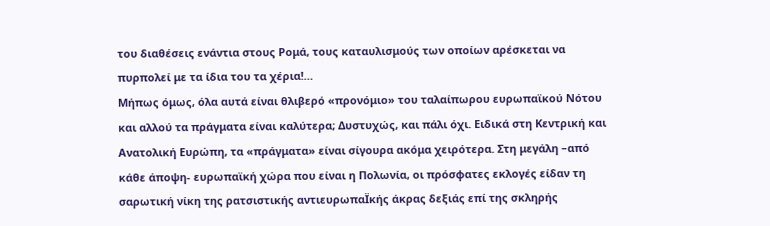του διαθέσεις ενάντια στους Ρομά, τους καταυλισμούς των οποίων αρέσκεται να πυρπολεί με τα ίδια του τα χέρια!…
Μήπως όμως, όλα αυτά είναι θλιβερό «προνόμιο» του ταλαίπωρου ευρωπαϊκού Νότου και αλλού τα πράγματα είναι καλύτερα; Δυστυχώς, και πάλι όχι. Ειδικά στη Κεντρική και Ανατολική Ευρώπη, τα «πράγματα» είναι σίγουρα ακόμα χειρότερα. Στη μεγάλη –από κάθε άποψη- ευρωπαϊκή χώρα που είναι η Πολωνία, οι πρόσφατες εκλογές είδαν τη σαρωτική νίκη της ρατσιστικής αντιευρωπαΪκής άκρας δεξιάς επί της σκληρής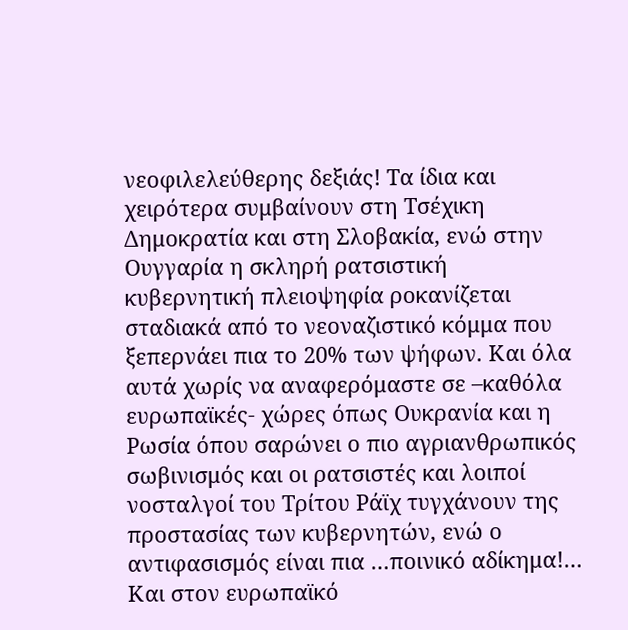νεοφιλελεύθερης δεξιάς! Τα ίδια και χειρότερα συμβαίνουν στη Τσέχικη Δημοκρατία και στη Σλοβακία, ενώ στην Ουγγαρία η σκληρή ρατσιστική κυβερνητική πλειοψηφία ροκανίζεται σταδιακά από το νεοναζιστικό κόμμα που ξεπερνάει πια το 20% των ψήφων. Και όλα αυτά χωρίς να αναφερόμαστε σε –καθόλα ευρωπαϊκές- χώρες όπως Ουκρανία και η Ρωσία όπου σαρώνει ο πιο αγριανθρωπικός σωβινισμός και οι ρατσιστές και λοιποί νοσταλγοί του Τρίτου Ράϊχ τυγχάνουν της προστασίας των κυβερνητών, ενώ ο αντιφασισμός είναι πια …ποινικό αδίκημα!…
Και στον ευρωπαϊκό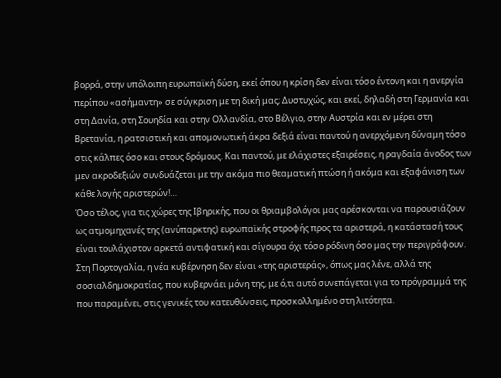βορρά, στην υπόλοιπη ευρωπαϊκή δύση, εκεί όπου η κρίση δεν είναι τόσο έντονη και η ανεργία περίπου «ασήμαντη» σε σύγκριση με τη δική μας; Δυστυχώς, και εκεί, δηλαδή στη Γερμανία και στη Δανία, στη Σουηδία και στην Ολλανδία, στο Βέλγιο, στην Αυστρία και εν μέρει στη Βρετανία, η ρατσιστική και απομονωτική άκρα δεξιά είναι παντού η ανερχόμενη δύναμη τόσο στις κάλπες όσο και στους δρόμους. Και παντού, με ελάχιστες εξαιρέσεις, η ραγδαία άνοδος των μεν ακροδεξιών συνδυάζεται με την ακόμα πιο θεαματική πτώση ή ακόμα και εξαφάνιση των κάθε λογής αριστερών!…
Όσο τέλος, για τις χώρες της Ιβηρικής, που οι θριαμβολόγοι μας αρέσκονται να παρουσιάζουν ως ατμομηχανές της (ανύπαρκτης) ευρωπαϊκής στροφής προς τα αριστερά, η κατάστασή τους είναι τουλάχιστον αρκετά αντιφατική και σίγουρα όχι τόσο ρόδινη όσο μας την περιγράφουν. Στη Πορτογαλία, η νέα κυβέρνηση δεν είναι «της αριστεράς», όπως μας λένε, αλλά της σοσιαλδημοκρατίας, που κυβερνάει μόνη της, με ό,τι αυτό συνεπάγεται για το πρόγραμμά της που παραμένει, στις γενικές του κατευθύνσεις, προσκολλημένο στη λιτότητα.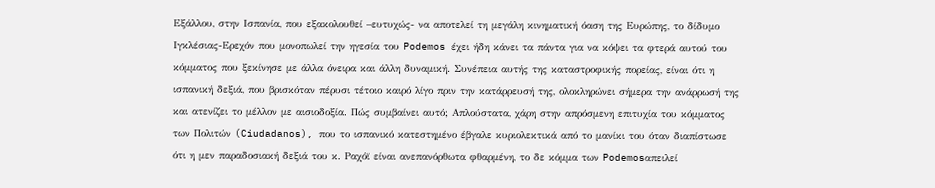Εξάλλου, στην Ισπανία, που εξακολουθεί –ευτυχώς- να αποτελεί τη μεγάλη κινηματική όαση της Ευρώπης, το δίδυμο Ιγκλέσιας-Ερεχόν που μονοπωλεί την ηγεσία του Podemos έχει ήδη κάνει τα πάντα για να κόψει τα φτερά αυτού του κόμματος που ξεκίνησε με άλλα όνειρα και άλλη δυναμική. Συνέπεια αυτής της καταστροφικής πορείας, είναι ότι η ισπανική δεξιά, που βρισκόταν πέρυσι τέτοιο καιρό λίγο πριν την κατάρρευσή της, ολοκληρώνει σήμερα την ανάρρωσή της και ατενίζει το μέλλον με αισιοδοξία. Πώς συμβαίνει αυτό; Απλούστατα, χάρη στην απρόσμενη επιτυχία του κόμματος των Πολιτών (Ciudadanos), που το ισπανικό κατεστημένο έβγαλε κυριολεκτικά από το μανίκι του όταν διαπίστωσε ότι η μεν παραδοσιακή δεξιά του κ. Ραχόϊ είναι ανεπανόρθωτα φθαρμένη, το δε κόμμα των Podemosαπειλεί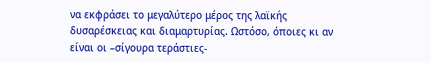να εκφράσει το μεγαλύτερο μέρος της λαϊκής δυσαρέσκειας και διαμαρτυρίας. Ωστόσο, όποιες κι αν είναι οι –σίγουρα τεράστιες-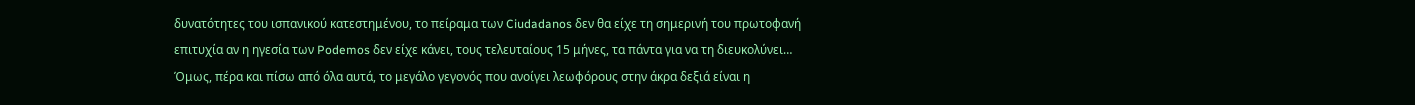δυνατότητες του ισπανικού κατεστημένου, το πείραμα των Ciudadanos δεν θα είχε τη σημερινή του πρωτοφανή επιτυχία αν η ηγεσία των Podemos δεν είχε κάνει, τους τελευταίους 15 μήνες, τα πάντα για να τη διευκολύνει…
Όμως, πέρα και πίσω από όλα αυτά, το μεγάλο γεγονός που ανοίγει λεωφόρους στην άκρα δεξιά είναι η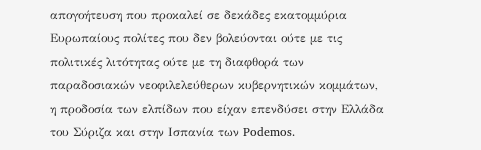απογοήτευση που προκαλεί σε δεκάδες εκατομμύρια Ευρωπαίους πολίτες που δεν βολεύονται ούτε με τις πολιτικές λιτότητας ούτε με τη διαφθορά των παραδοσιακών νεοφιλελεύθερων κυβερνητικών κομμάτων, η προδοσία των ελπίδων που είχαν επενδύσει στην Ελλάδα του Σύριζα και στην Ισπανία των Podemos.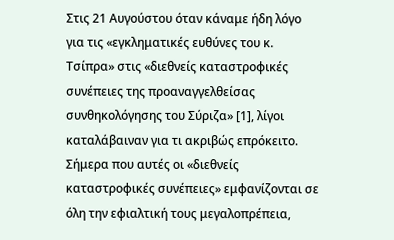Στις 21 Αυγούστου όταν κάναμε ήδη λόγο για τις «εγκληματικές ευθύνες του κ. Τσίπρα» στις «διεθνείς καταστροφικές συνέπειες της προαναγγελθείσας συνθηκολόγησης του Σύριζα» [1], λίγοι καταλάβαιναν για τι ακριβώς επρόκειτο. Σήμερα που αυτές οι «διεθνείς καταστροφικές συνέπειες» εμφανίζονται σε όλη την εφιαλτική τους μεγαλοπρέπεια,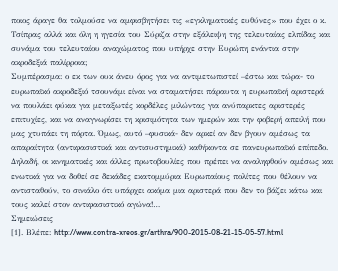ποιος άραγε θα τολμούσε να αμφισβητήσει τις «εγκληματικές ευθύνες» που έχει ο κ. Τσίπρας αλλά και όλη η ηγεσία του Σύριζα στην εξάλειψη της τελευταίας ελπίδας και συνάμα του τελευταίου αναχώματος που υπήρχε στην Ευρώπη ενάντια στην ακροδεξιά παλίρροια;
Συμπέρασμα: ο εκ των ουκ άνευ όρος για να αντιμετωπιστεί –έστω και τώρα- το ευρωπαϊκό ακροδεξιό τσουνάμι είναι να σταματήσει πάραυτα η ευρωπαϊκή αριστερά να πουλάει φύκια για μεταξωτές κορδέλες μιλώντας για ανύπαρκτες αριστερές επιτυχίες, και να αναγνωρίσει τη κρισιμότητα των ημερών και την φοβερή απειλή που μας χτυπάει τη πόρτα. Όμως, αυτό –φυσικά- δεν αρκεί αν δεν βγουν αμέσως τα απαραίτητα (αντιφασιστικά και αντισυστημικά) καθήκοντα σε πανευρωπαϊκό επίπεδο. Δηλαδή, οι κινηματικές και άλλες πρωτοβουλίες που πρέπει να αναληφθούν αμέσως και ενωτικά για να δοθεί σε δεκάδες εκατομμύρια Ευρωπαίους πολίτες που θέλουν να αντισταθούν, το σινιάλο ότι υπάρχει ακόμα μια αριστερά που δεν το βάζει κάτω και τους καλεί στον αντιφασιστικό αγώνα!…
Σημειώσεις
[1]. Βλέπε: http://www.contra-xreos.gr/arthra/900-2015-08-21-15-05-57.html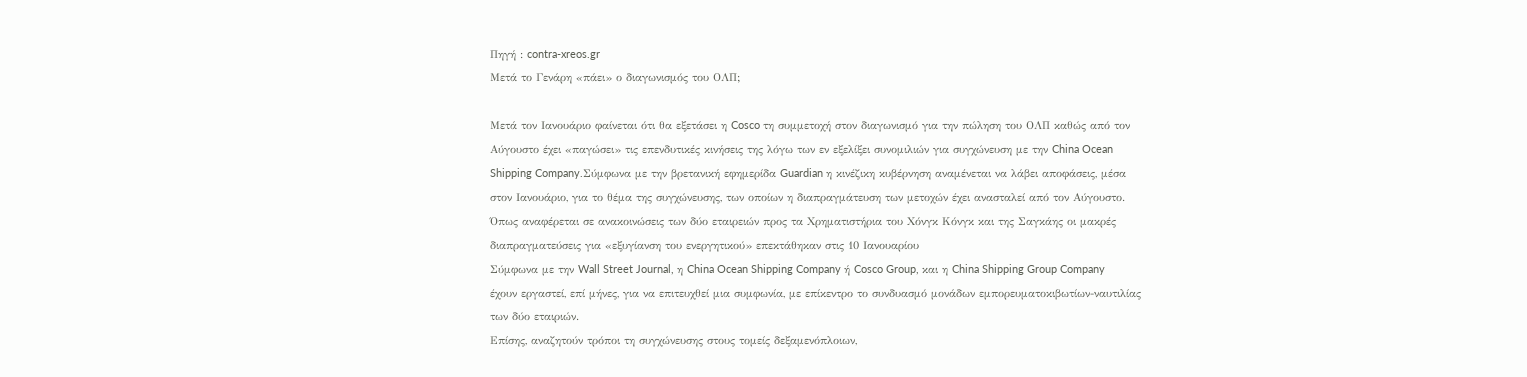Πηγή : contra-xreos.gr
Μετά το Γενάρη «πάει» ο διαγωνισμός του ΟΛΠ;

Μετά τον Ιανουάριο φαίνεται ότι θα εξετάσει η Cosco τη συμμετοχή στον διαγωνισμό για την πώληση του ΟΛΠ καθώς από τον Αύγουστο έχει «παγώσει» τις επενδυτικές κινήσεις της λόγω των εν εξελίξει συνομιλιών για συγχώνευση με την China Ocean Shipping Company.Σύμφωνα με την βρετανική εφημερίδα Guardian η κινέζικη κυβέρνηση αναμένεται να λάβει αποφάσεις, μέσα στον Ιανουάριο, για το θέμα της συγχώνευσης, των οποίων η διαπραγμάτευση των μετοχών έχει ανασταλεί από τον Αύγουστο.
Όπως αναφέρεται σε ανακοινώσεις των δύο εταιρειών προς τα Χρηματιστήρια του Χόνγκ Κόνγκ και της Σαγκάης οι μακρές διαπραγματεύσεις για «εξυγίανση του ενεργητικού» επεκτάθηκαν στις 10 Ιανουαρίου
Σύμφωνα με την Wall Street Journal, η China Ocean Shipping Company ή Cosco Group, και η China Shipping Group Company έχουν εργαστεί, επί μήνες, για να επιτευχθεί μια συμφωνία, με επίκεντρο το συνδυασμό μονάδων εμπορευματοκιβωτίων-ναυτιλίας των δύο εταιριών.
Επίσης, αναζητούν τρόποι τη συγχώνευσης στους τομείς δεξαμενόπλοιων,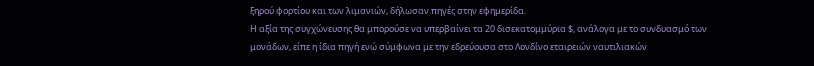ξηρού φορτίου και των λιμανιών, δήλωσαν πηγές στην εφημερίδα.
Η αξία της συγχώνευσης θα μπορούσε να υπερβαίνει τα 20 δισεκατομμύρια $, ανάλογα με το συνδυασμό των μονάδων, είπε η ίδια πηγή ενώ σύμφωνα με την εδρεύουσα στο Λονδίνο εταιρειών ναυτιλιακών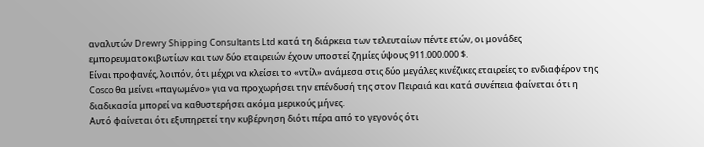αναλυτών Drewry Shipping Consultants Ltd κατά τη διάρκεια των τελευταίων πέντε ετών, οι μονάδες εμπορευματοκιβωτίων και των δύο εταιρειών έχουν υποστεί ζημίες ύψους 911.000.000 $.
Είναι προφανές, λοιπόν, ότι μέχρι να κλείσει το «ντίλ» ανάμεσα στις δύο μεγάλες κινέζικες εταιρείες το ενδιαφέρον της Cosco θα μείνει «παγωμένο» για να προχωρήσει την επένδυσή της στον Πειραιά και κατά συνέπεια φαίνεται ότι η διαδικασία μπορεί να καθυστερήσει ακόμα μερικούς μήνες.
Αυτό φαίνεται ότι εξυπηρετεί την κυβέρνηση διότι πέρα από το γεγονός ότι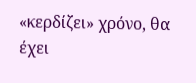«κερδίζει» χρόνο, θα έχει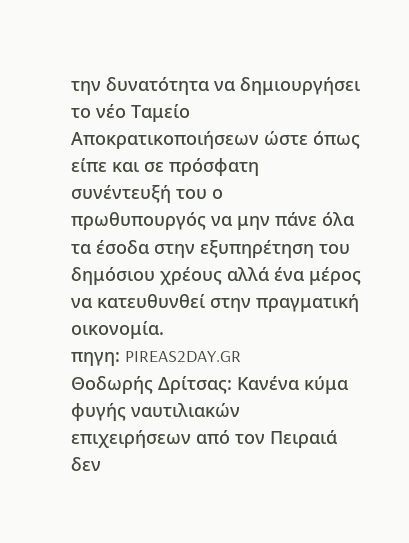την δυνατότητα να δημιουργήσει το νέο Ταμείο Αποκρατικοποιήσεων ώστε όπως είπε και σε πρόσφατη συνέντευξή του ο πρωθυπουργός να μην πάνε όλα τα έσοδα στην εξυπηρέτηση του δημόσιου χρέους αλλά ένα μέρος να κατευθυνθεί στην πραγματική οικονομία.
πηγη: PIREAS2DAY.GR
Θοδωρής Δρίτσας: Κανένα κύμα φυγής ναυτιλιακών επιχειρήσεων από τον Πειραιά δεν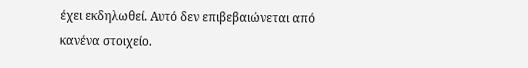έχει εκδηλωθεί. Αυτό δεν επιβεβαιώνεται από κανένα στοιχείο.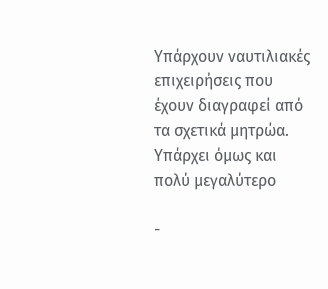Υπάρχουν ναυτιλιακές επιχειρήσεις που έχουν διαγραφεί από τα σχετικά μητρώα. Υπάρχει όμως και πολύ μεγαλύτερο

-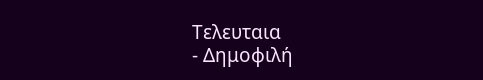Τελευταια
- Δημοφιλή